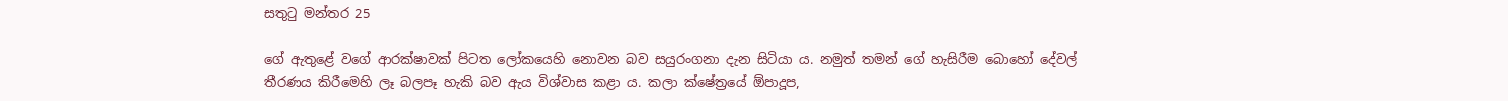සතුටු මන්තර 25

ගේ ඇතුළේ වගේ ආරක්ෂාවක් පිටත ලෝකයෙහි නොවන බව සයුරංගනා දැන සිටියා ය. නමුත් තමන් ගේ හැසිරීම බොහෝ දේවල් තීරණය කිරීමෙහි ලෑ බලපෑ හැකි බව ඇය විශ්වාස කළා ය. කලා ක්ෂේත්‍රයේ ඕපාදූප,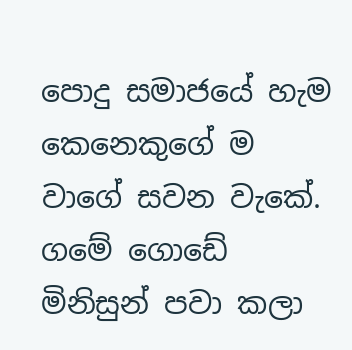පොදු සමාජයේ හැම කෙනෙකුගේ ම වාගේ සවන වැකේ. ගමේ ගොඩේ මිනිසුන් පවා කලා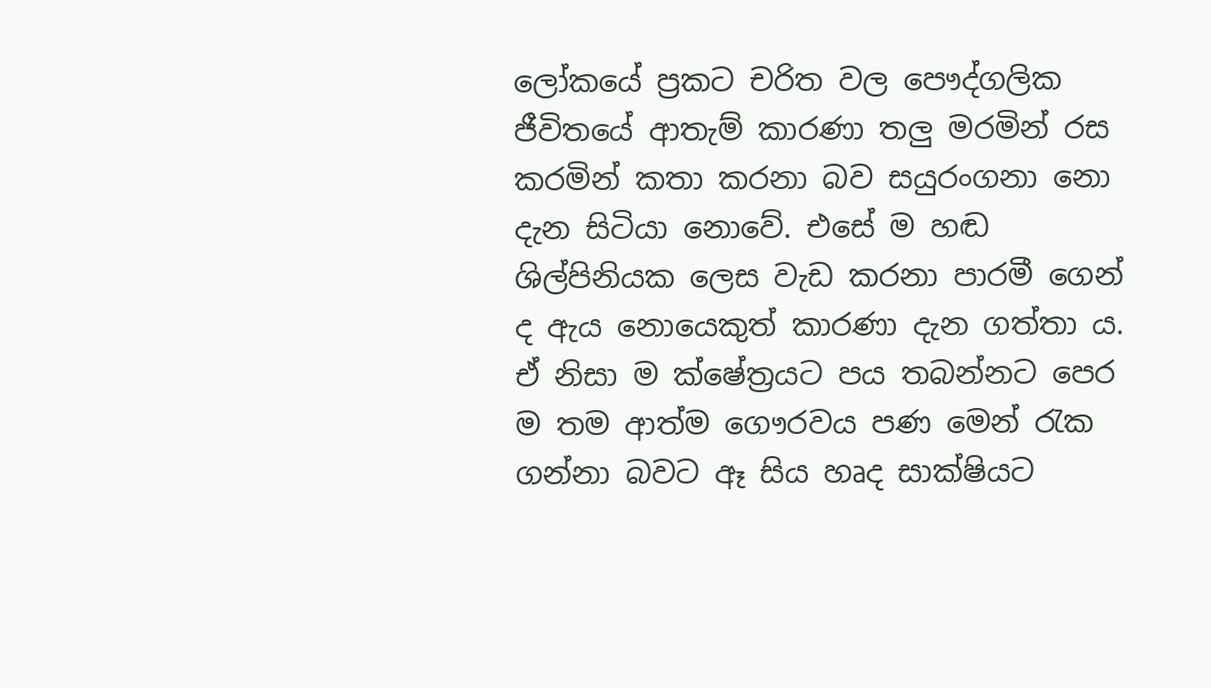ලෝකයේ ප්‍රකට චරිත වල පෞද්ගලික ජීවිතයේ ආතැම් කාරණා තලු මරමින් රස කරමින් කතා කරනා බව සයුරංගනා නො දැන සිටියා නොවේ. එසේ ම හඬ ශිල්පිනියක ලෙස වැඩ කරනා පාරමී ගෙන් ද ඇය නොයෙකුත් කාරණා දැන ගත්තා ය. ඒ නිසා ම ක්ෂේත්‍රයට පය තබන්නට පෙර ම තම ආත්ම ගෞරවය පණ මෙන් රැක ගන්නා බවට ඈ සිය හෘද සාක්ෂියට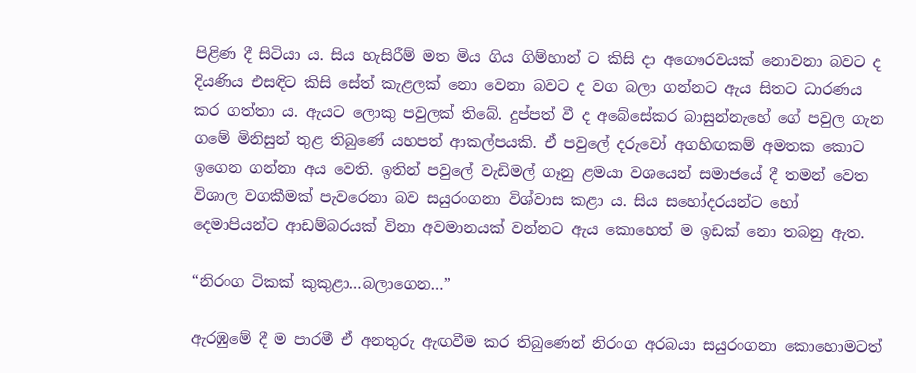පිළිණ දී සිටියා ය. සිය හැසිරීම් මත මිය ගිය ගිම්හාන් ට කිසි දා අගෞරවයක් නොවනා බවට ද දියණිය එසඳිට කිසි සේත් කැළලක් නො වෙනා බවට ද වග බලා ගන්නට ඇය සිතට ධාරණය කර ගත්තා ය. ඇයට ලොකු පවුලක් තිබේ. දුප්පත් වී ද අබේසේකර බාසුන්නැහේ ගේ පවුල ගැන ගමේ මිනිසුන් තුළ තිබුණේ යහපත් ආකල්පයකි. ඒ පවුලේ දරුවෝ අගහිඟකම් අමතක කොට ඉගෙන ගන්නා අය වෙති. ඉතින් පවුලේ වැඩිමල් ගෑනු ළමයා වශයෙන් සමාජයේ දී තමන් වෙත විශාල වගකීමක් පැවරෙනා බව සයුරංගනා විශ්වාස කළා ය. සිය සහෝදරයන්ට හෝ දෙමාපියන්ට ආඩම්බරයක් විනා අවමානයක් වන්නට ඇය කොහෙත් ම ඉඩක් නො තබනු ඇත.

“නිරංග ටිකක් කුකුළා…බලාගෙන…”

ඇරඹුමේ දී ම පාරමී ඒ අනතුරු ඇඟවීම කර තිබුණෙන් නිරංග අරබයා සයුරංගනා කොහොමටත්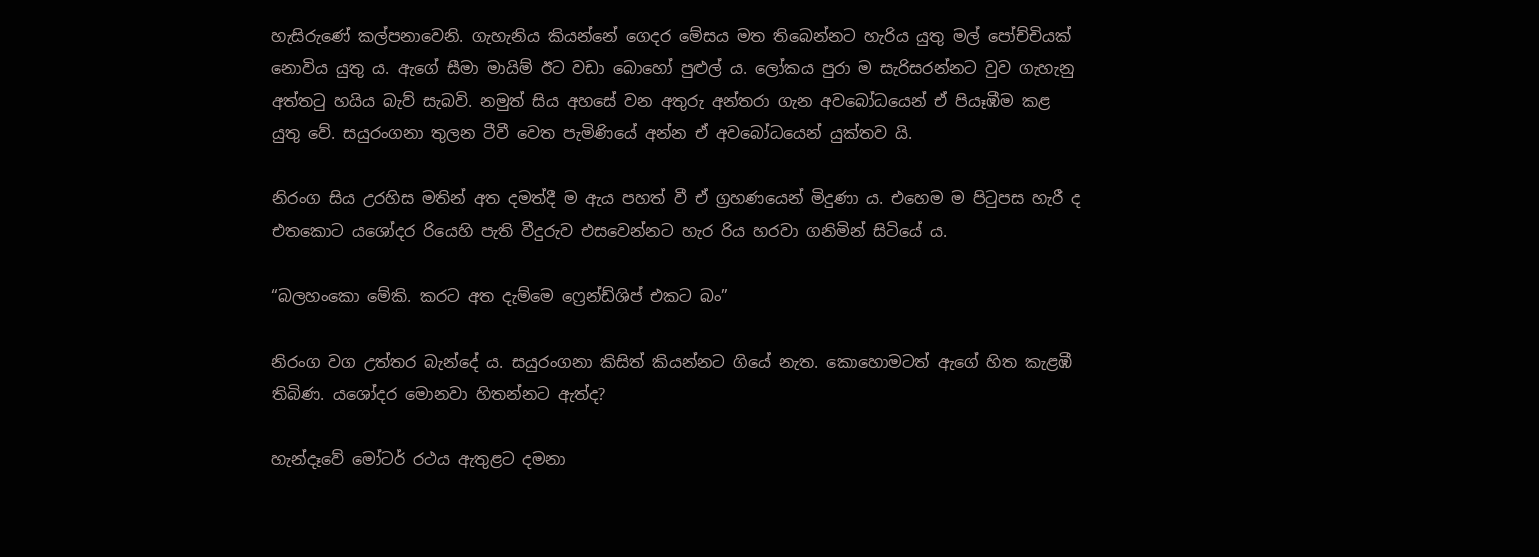හැසිරුණේ කල්පනාවෙනි. ගැහැනිය කියන්නේ ගෙදර මේසය මත තිබෙන්නට හැරිය යුතු මල් පෝච්චියක් නොවිය යුතු ය. ඇගේ සීමා මායිම් ඊට වඩා බොහෝ පුළුල් ය. ලෝකය පුරා ම සැරිසරන්නට වුව ගැහැනු අත්තටු හයිය බැව් සැබවි. නමුත් සිය අහසේ වන අතුරු අන්තරා ගැන අවබෝධයෙන් ඒ පියෑඹීම කළ යුතු වේ. සයුරංගනා තුලන ටීවී වෙත පැමිණියේ අන්න ඒ අවබෝධයෙන් යුක්තව යි.

නිරංග සිය උරහිස මතින් අත දමත්දී ම ඇය පහත් වී ඒ ග්‍රහණයෙන් මිදුණා ය. එහෙම ම පිටුපස හැරී ද එතකොට යශෝදර රියෙහි පැති වීදුරුව එසවෙන්නට හැර රිය හරවා ගනිමින් සිටියේ ය.

“බලහංකො මේකි. කරට අත දැම්මෙ ෆ්‍රෙන්ඩ්ශිප් එකට බං”

නිරංග වග උත්තර බැන්දේ ය. සයුරංගනා කිසිත් කියන්නට ගියේ නැත. කොහොමටත් ඇගේ හිත කැළඹී තිබිණ. යශෝදර මොනවා හිතන්නට ඇත්ද?

හැන්දෑවේ මෝටර් රථය ඇතුළට දමනා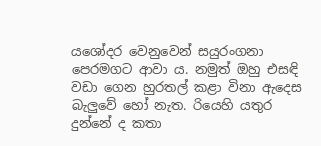යශෝදර වෙනුවෙන් සයුරංගනා පෙරමගට ආවා ය. නමුත් ඔහු එසඳි වඩා ගෙන හුරතල් කළා විනා ඇදෙස බැලුවේ හෝ නැත. රියෙහි යතුර දුන්නේ ද කතා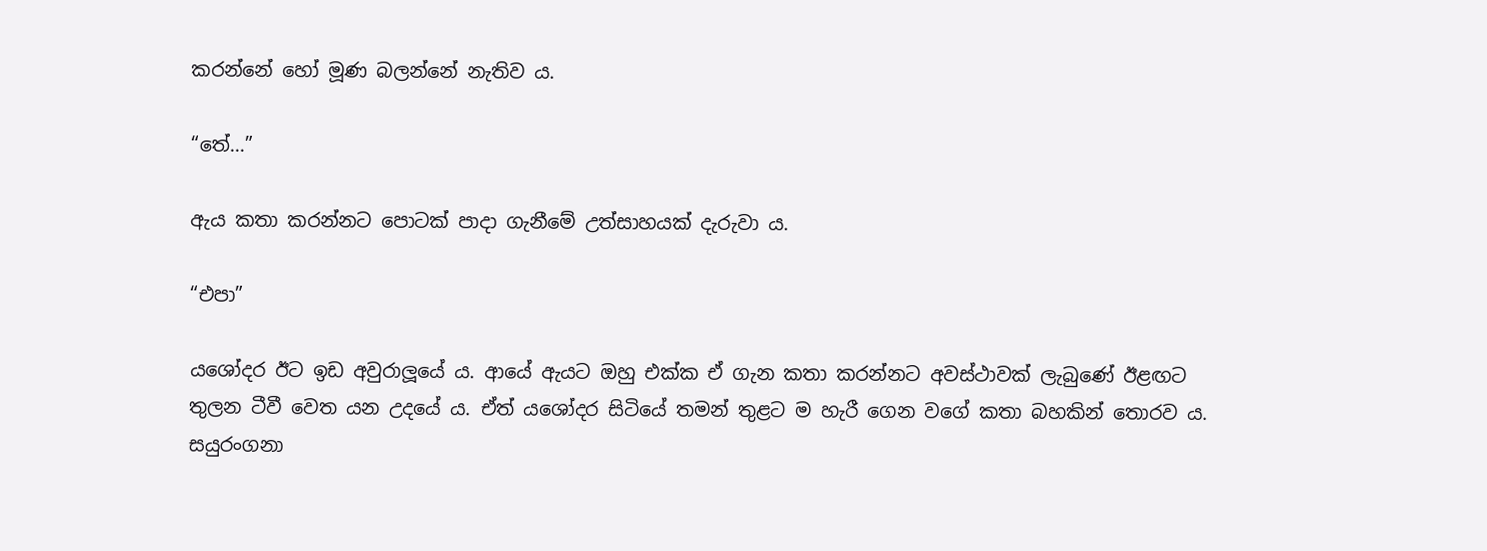කරන්නේ හෝ මූණ බලන්නේ නැතිව ය.

“තේ…”

ඇය කතා කරන්නට පොටක් පාදා ගැනීමේ උත්සාහයක් දැරුවා ය.

“එපා”

යශෝදර ඊට ඉඩ අවුරාලූයේ ය. ආයේ ඇයට ඔහු එක්ක ඒ ගැන කතා කරන්නට අවස්ථාවක් ලැබුණේ ඊළඟට තුලන ටීවී වෙත යන උදයේ ය. ඒත් යශෝදර සිටියේ තමන් තුළට ම හැරී ගෙන වගේ කතා බහකින් තොරව ය. සයුරංගනා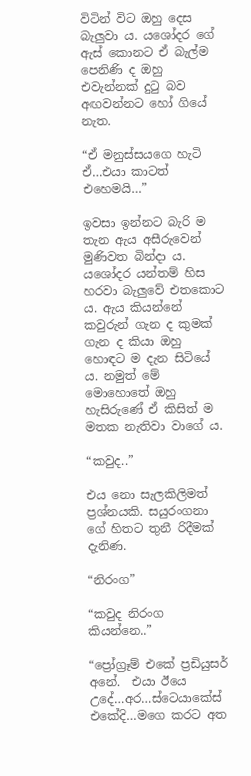විටින් විට ඔහු දෙස බැලුවා ය. යශෝදර ගේ ඇස් කොනට ඒ බැල්ම පෙනිණි ද ඔහු එවැන්නක් දුටු බව අඟවන්නට හෝ ගියේ නැත.

“ඒ මනුස්සයගෙ හැටි ඒ…එයා කාටත් එහෙමයි…”

ඉවසා ඉන්නට බැරි ම තැන ඇය අසීරුවෙන් මුණිවත බින්දා ය. යශෝදර යන්තම් හිස හරවා බැලුවේ එතකොට ය. ඇය කියන්නේ කවුරුන් ගැන ද කුමක් ගැන ද කියා ඔහු හොඳට ම දැන සිටියේ ය. නමුත් මේ මොහොතේ ඔහු හැසිරුණේ ඒ කිසිත් ම මතක නැතිවා වාගේ ය.

“කවුද..”

එය නො සැලකිලිමත් ප්‍රශ්නයකි. සයුරංගනා ගේ හිතට තුනී රිදීමක් දැනිණ.

“නිරංග”

“කවුද නිරංග කියන්නෙ..”

“ප්‍රෝග්‍රෑම් එකේ ප්‍රඩියුසර් අනේ.  එයා ඊයෙ උදේ…අර…ස්ටෙයාකේස් එකේදි…මගෙ කරට අත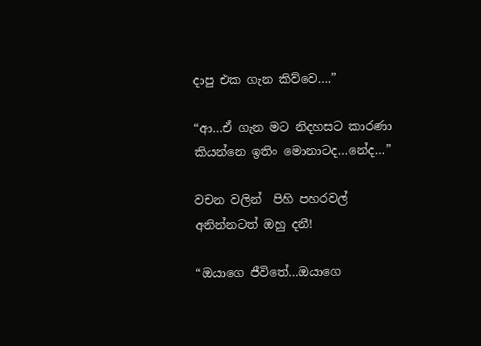දාපු එක ගැන කිව්වෙ….”

“ආ…ඒ ගැන මට නිදහසට කාරණා කියන්නෙ ඉතිං මොනාටද…නේද…”

වචන වලින්  පිහි පහරවල් අනින්නටත් ඔහු දනී!

“ඔයාගෙ ජීවිතේ…ඔයාගෙ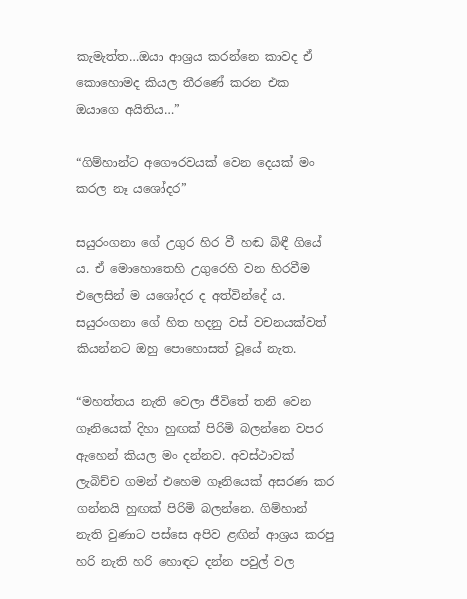කැමැත්ත…ඔයා ආශ්‍රය කරන්නෙ කාවද ඒ කොහොමද කියල තීරණේ කරන එක ඔයාගෙ අයිතිය…”

“ගිම්හාන්ට අගෞරවයක් වෙන දෙයක් මං කරල නෑ යශෝදර”

සයුරංගනා ගේ උගුර හිර වී හඬ බිඳී ගියේ ය. ඒ මොහොතෙහි උගුරෙහි වන හිරවීම එලෙසින් ම යශෝදර ද අත්වින්දේ ය. සයුරංගනා ගේ හිත හදනු වස් වචනයක්වත් කියන්නට ඔහු පොහොසත් වූයේ නැත.

“මහත්තය නැති වෙලා ජීවිතේ තනි වෙන ගෑනියෙක් දිහා හුඟක් පිරිමි බලන්නෙ වපර ඇහෙන් කියල මං දන්නව. අවස්ථාවක් ලැබිච්ච ගමන් එහෙම ගෑනියෙක් අසරණ කර ගන්නයි හුඟක් පිරිමි බලන්නෙ. ගිම්හාන් නැති වුණාට පස්සෙ අපිව ළඟින් ආශ්‍රය කරපු හරි නැති හරි හොඳට දන්න පවුල් වල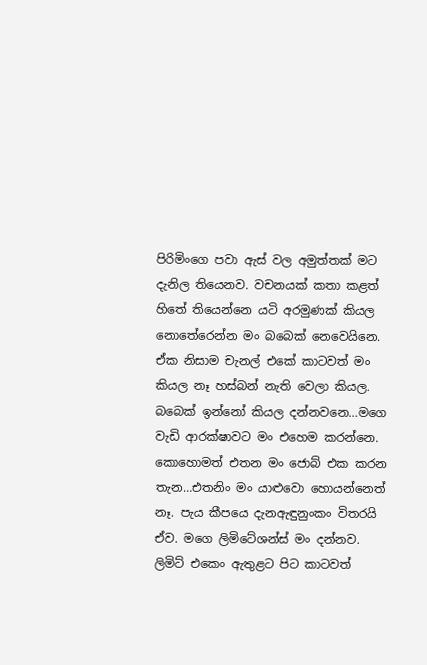පිරිමිංගෙ පවා ඇස් වල අමුත්තක් මට දැනිල තියෙනව. වචනයක් කතා කළත් හිතේ තියෙන්නෙ යටි අරමුණක් කියල නොතේරෙන්න මං බබෙක් නෙවෙයිනෙ. ඒක නිසාම චැනල් එකේ කාටවත් මං කියල නෑ හස්බන් නැති වෙලා කියල. බබෙක් ඉන්නෝ කියල දන්නවනෙ…මගෙ වැඩි ආරක්ෂාවට මං එහෙම කරන්නෙ. කොහොමත් එතන මං ජොබ් එක කරන තැන…එතනිං මං යාළුවො හොයන්නෙත් නෑ. පැය කීපයෙ දැනඇඳුනුංකං විතරයි ඒව. මගෙ ලිමිටේශන්ස් මං දන්නව. ලිමිට් එකෙං ඇතුළට පිට කාටවත්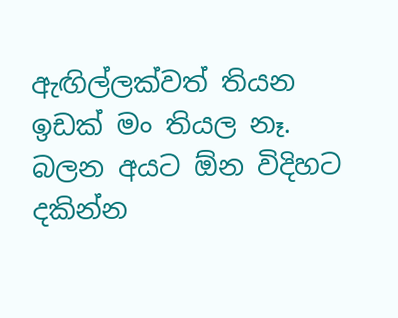ඇඟිල්ලක්වත් තියන ඉඩක් මං තියල නෑ. බලන අයට ඕන විදිහට දකින්න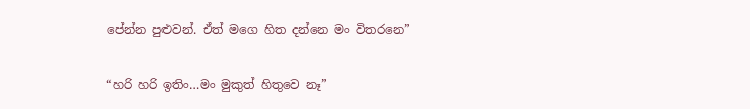පේන්න පුළුවන්. ඒත් මගෙ හිත දන්නෙ මං විතරනෙ”

“හරි හරි ඉතිං…මං මුකුත් හිතුවෙ නෑ”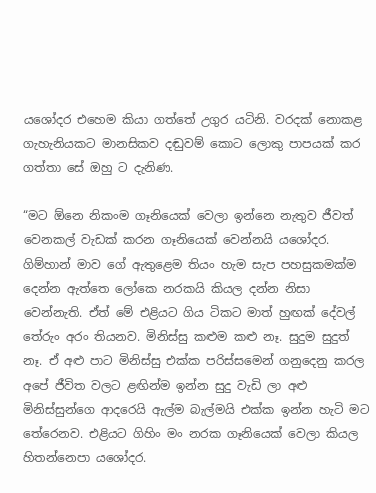යශෝදර එහෙම කියා ගත්තේ උගුර යටිනි. වරදක් නොකළ ගැහැනියකට මානසිකව දඬුවම් කොට ලොකු පාපයක් කර ගත්තා සේ ඔහු ට දැනිණ.

“මට ඕනෙ නිකංම ගෑනියෙක් වෙලා ඉන්නෙ නැතුව ජීවත් වෙනකල් වැඩක් කරන ගෑනියෙක් වෙන්නයි යශෝදර. ගිම්හාන් මාව ගේ ඇතුළෙම තියං හැම සැප පහසුකමක්ම දෙන්න ඇත්තෙ ලෝකෙ නරකයි කියල දන්න නිසා වෙන්නැති. ඒත් මේ එළියට ගිය ටිකට මාත් හුඟක් දේවල් තේරුං අරං තියනව. මිනිස්සු කළුම කළු නෑ. සුදුම සුදුත් නෑ. ඒ අළු පාට මිනිස්සු එක්ක පරිස්සමෙන් ගනුදෙනු කරල අපේ ජීවිත වලට ළඟින්ම ඉන්න සුදු වැඩි ලා අළු මිනිස්සුන්ගෙ ආදරෙයි ඇල්ම බැල්මයි එක්ක ඉන්න හැටි මට තේරෙනව. එළියට ගිහිං මං නරක ගෑනියෙක් වෙලා කියල හිතන්නෙපා යශෝදර.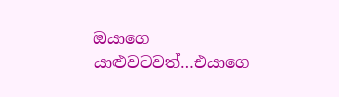ඔයාගෙ යාළුවටවත්…එයාගෙ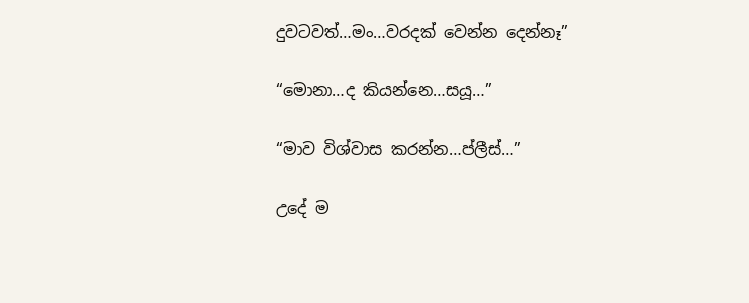දුවටවත්…මං…වරදක් වෙන්න දෙන්නෑ”

“මොනා…ද කියන්නෙ…සයූ…”

“මාව විශ්වාස කරන්න…ප්ලීස්…”

උදේ ම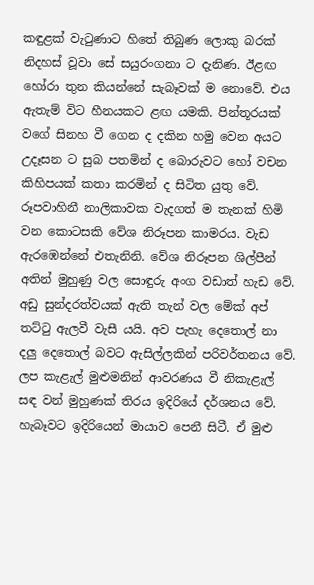කඳුළක් වැටුණාට හිතේ තිබුණ ලොකු බරක් නිදහස් වූවා සේ සයුරංගනා ට දැනිණ. ඊළඟ හෝරා තුන කියන්නේ සැබෑවක් ම නොවේ. එය ඇතැම් විට හීනයකට ළඟ යමකි. පින්තූරයක් වගේ සිනහ වී ගෙන ද දකින හමු වෙන අයට උදෑසන ට සුබ පතමින් ද බොරුවට හෝ වචන කිහිපයක් කතා කරමින් ද සිටිත යුතු වේ. රූපවාහිනී නාලිකාවක වැදගත් ම තැනක් හිමි වන කොටසකි වේශ නිරූපන කාමරය. වැඩ ඇරඹෙන්නේ එතැනිනි. වේශ නිරූපන ශිල්පීන් අතින් මුහුණු වල සොඳුරු අංග වඩාත් හැඩ වේ. අඩු සුන්දරත්වයක් ඇති තැන් වල මේක් අප් තට්ටු ඇලවී වැසී යයි. අව පැහැ දෙතොල් නා දලු දෙතොල් බවට ඇසිල්ලකින් පරිවර්තනය වේ. ලප කැළැල් මුළුමනින් ආවරණය වී නිකැළැල් සඳ වන් මුහුණක් තිරය ඉදිරියේ දර්ශනය වේ. හැබෑවට ඉදිරියෙන් මායාව පෙනී සිටී. ඒ මුළු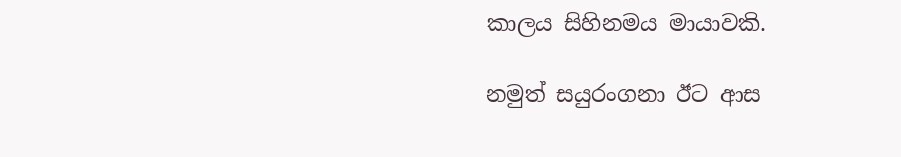කාලය සිහිනමය මායාවකි.

නමුත් සයුරංගනා ඊට ආස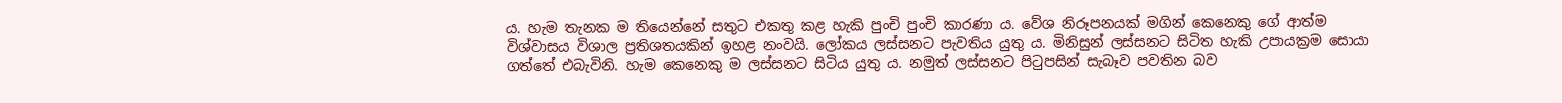ය. හැම තැනක ම තියෙන්නේ සතුට එකතු කළ හැකි පුංචි පුංචි කාරණා ය. වේශ නිරූපනයක් මගින් කෙනෙකු ගේ ආත්ම විශ්වාසය විශාල ප්‍රතිශතයකින් ඉහළ නංවයි. ලෝකය ලස්සනට පැවතිය යුතු ය. මිනිසුන් ලස්සනට සිටිත හැකි උපායක්‍රම සොයා ගත්තේ එබැවිනි. හැම කෙනෙකු ම ලස්සනට සිටිය යුතු ය. නමුත් ලස්සනට පිටුපසින් සැබෑව පවතින බව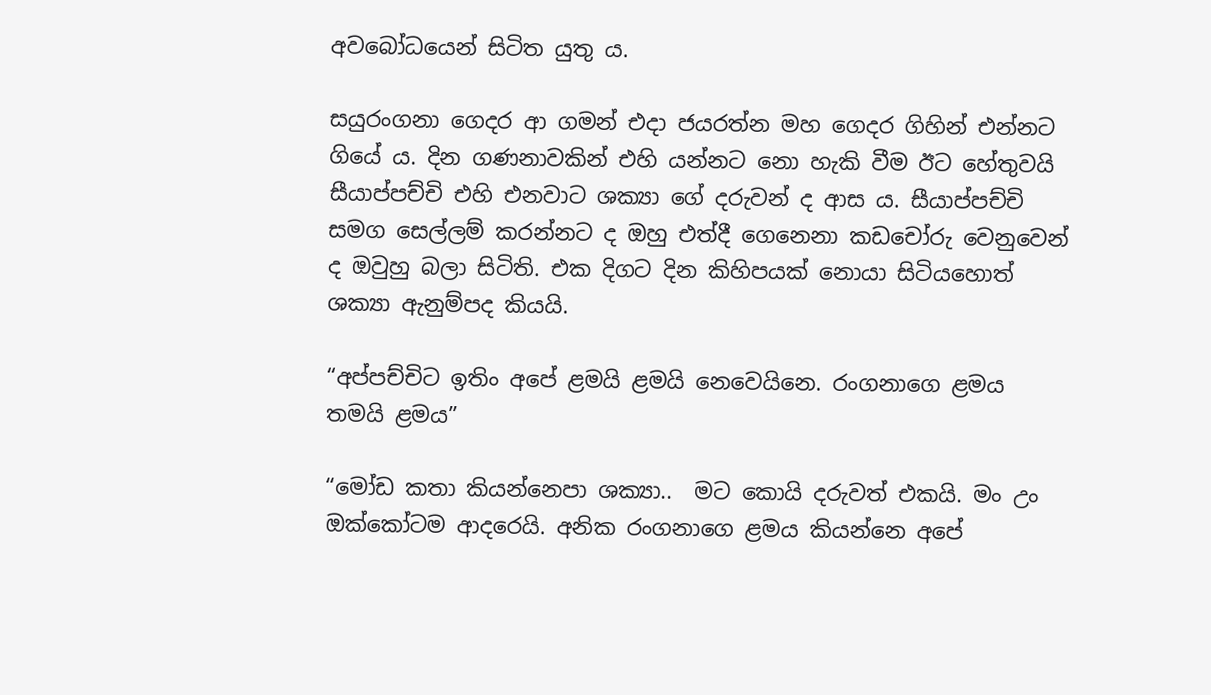අවබෝධයෙන් සිටිත යුතු ය.

සයුරංගනා ගෙදර ආ ගමන් එදා ජයරත්න මහ ගෙදර ගිහින් එන්නට ගියේ ය. දින ගණනාවකින් එහි යන්නට නො හැකි වීම ඊට හේතුවයි  සීයාප්පච්චි එහි එනවාට ශක්‍යා ගේ දරුවන් ද ආස ය. සීයාප්පච්චි සමග සෙල්ලම් කරන්නට ද ඔහු එත්දී ගෙනෙනා කඩචෝරු වෙනුවෙන් ද ඔවුහු බලා සිටිති. එක දිගට දින කිහිපයක් නොයා සිටියහොත් ශක්‍යා ඇනුම්පද කියයි.

“අප්පච්චිට ඉතිං අපේ ළමයි ළමයි නෙවෙයිනෙ. රංගනාගෙ ළමය තමයි ළමය”

“මෝඩ කතා කියන්නෙපා ශක්‍යා..  මට කොයි දරුවත් එකයි. මං උං ඔක්කෝටම ආදරෙයි. අනික රංගනාගෙ ළමය කියන්නෙ අපේ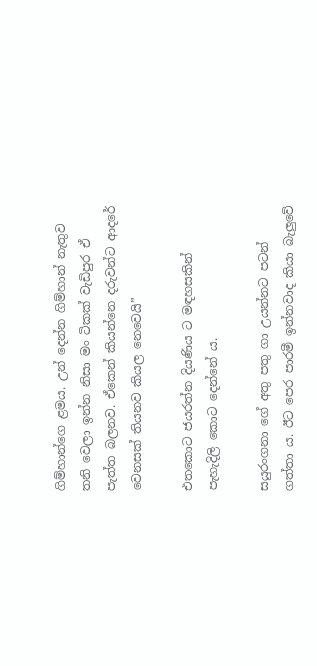ගිම්හාන්ගෙ ළමය. උන් දෙන්න ගිම්හාන් නැතුව තනි වෙලා ඉන්න නිසා මං ටිකක් වැඩිපුර ඒ පැත්ත බලනව. ඒකෙන් කියන්නෙ දරුවන්ට ආදරේ වෙනසක් තියනව කියල නෙවෙයි”

එතකොට ජයරත්න දියණිය ට මඳහසකින් පැහැදිලි කොට දෙන්නේ ය.

සයුරංගනා ගේ අතු පතු ගා උයන්නට පටන් ගත්තා ය. ඊට පෙර පාරමී ඉන්නවාද කියා බැලුවේ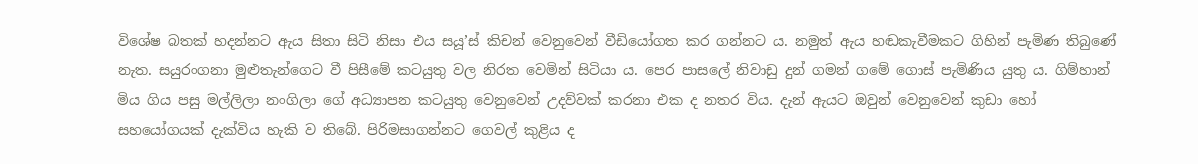විශේෂ බතක් හදන්නට ඇය සිතා සිටි නිසා එය සයූ’ස් කිචන් වෙනුවෙන් වීඩියෝගත කර ගන්නට ය. නමුත් ඇය හඬකැවීමකට ගිහින් පැමිණ තිබුණේ නැත. සයුරංගනා මුළුතැන්ගෙට වී පිසීමේ කටයුතු වල නිරත වෙමින් සිටියා ය. පෙර පාසලේ නිවාඩු දුන් ගමන් ගමේ ගොස් පැමිණිය යුතු ය. ගිම්හාන් මිය ගිය පසු මල්ලිලා නංගිලා ගේ අධ්‍යාපන කටයුතු වෙනුවෙන් උදව්වක් කරනා එක ද නතර විය. දැන් ඇයට ඔවුන් වෙනුවෙන් කුඩා හෝ සහයෝගයක් දැක්විය හැකි ව තිබේ. පිරිමසාගන්නට ගෙවල් කුළිය ද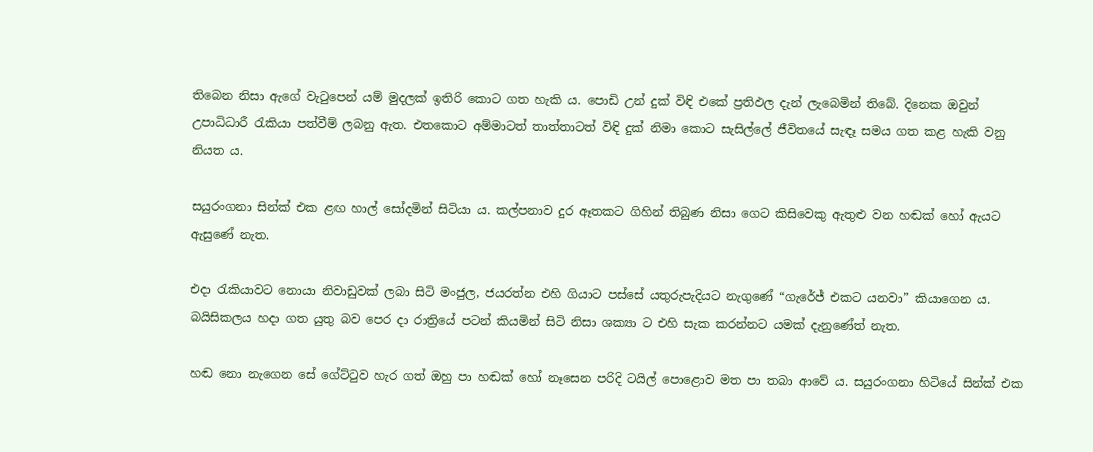තිබෙන නිසා ඇගේ වැටුපෙන් යම් මුදලක් ඉතිරි කොට ගත හැකි ය. පොඩි උන් දුක් විඳි එකේ ප්‍රතිඵල දැන් ලැබෙමින් තිබේ. දිනෙක ඔවුන් උපාධිධාරී රැකියා පත්වීම් ලබනු ඇත. එතකොට අම්මාටත් තාත්තාටත් විඳි දුක් නිමා කොට සැසිල්ලේ ජීවිතයේ සැඳෑ සමය ගත කළ හැකි වනු නියත ය.

සයුරංගනා සින්ක් එක ළඟ හාල් සෝදමින් සිටියා ය. කල්පනාව දුර ඈතකට ගිහින් තිබුණ නිසා ගෙට කිසිවෙකු ඇතුළු වන හඬක් හෝ ඇයට ඇසුණේ නැත.

එදා රැකියාවට නොයා නිවාඩුවක් ලබා සිටි මංජුල, ජයරත්න එහි ගියාට පස්සේ යතුරුපැදියට නැගුණේ “ගැරේජ් එකට යනවා” කියාගෙන ය. බයිසිකලය හදා ගත යුතු බව පෙර දා රාත්‍රියේ පටන් කියමින් සිටි නිසා ශක්‍යා ට එහි සැක කරන්නට යමක් දැනුණේත් නැත.

හඬ නො නැගෙන සේ ගේට්ටුව හැර ගත් ඔහු පා හඬක් හෝ නෑසෙන පරිදි ටයිල් පොළොව මත පා තබා ආවේ ය. සයුරංගනා හිටියේ සින්ක් එක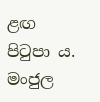ළඟ පිටුපා ය. මංජුල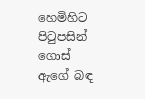හෙමිහිට පිටුපසින් ගොස් ඇගේ බඳ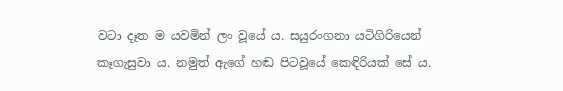වටා දෑත ම යවමින් ලං වූයේ ය. සයුරංගනා යටිගිරියෙන් කෑගැසුවා ය. නමුත් ඇගේ හඬ පිටවූයේ කෙඳිරියක් සේ ය.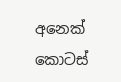අනෙක් කොටස්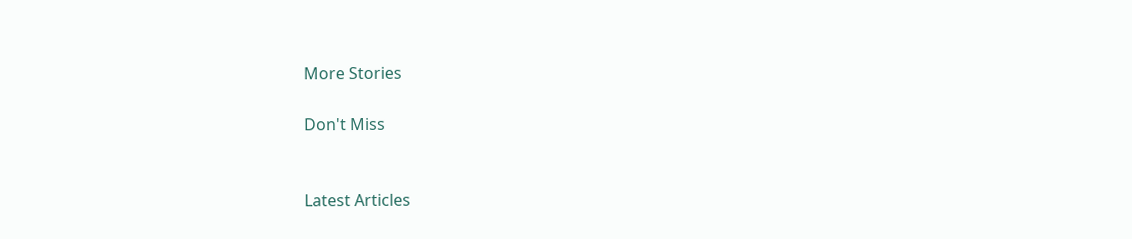More Stories

Don't Miss


Latest Articles